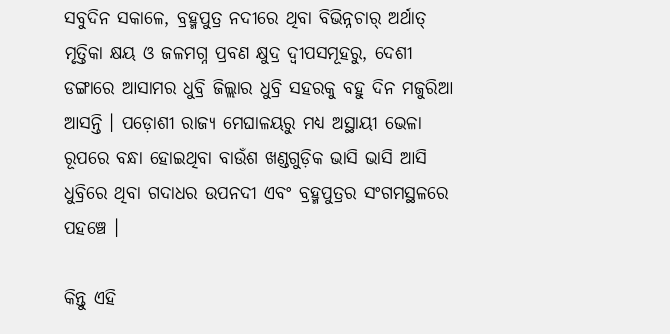ସବୁଦିନ ସକାଳେ, ବ୍ରହ୍ମପୁତ୍ର ନଦୀରେ ଥିବା ବିଭିନ୍ନଚାର୍‌ ଅର୍ଥାତ୍‌ ମୃତ୍ତିକା କ୍ଷୟ ଓ ଜଳମଗ୍ନ ପ୍ରବଣ କ୍ଷୁଦ୍ର ଦ୍ଵୀପସମୂହରୁ, ଦେଶୀ ଡଙ୍ଗାରେ ଆସାମର ଧୁବ୍ରି ଜିଲ୍ଲାର ଧୁବ୍ରି ସହରକୁ ବହୁ ଦିନ ମଜୁରିଆ ଆସନ୍ତି । ପଡ଼ୋଶୀ ରାଜ୍ୟ ମେଘାଳୟରୁ ମଧ୍ୟ ଅସ୍ଥାୟୀ ଭେଳା ରୂପରେ ବନ୍ଧା ହୋଇଥିବା ବାଉଁଶ ଖଣ୍ଡଗୁଡ଼ିକ ଭାସି ଭାସି ଆସି ଧୁବ୍ରିରେ ଥିବା ଗଦାଧର ଉପନଦୀ ଏବଂ ବ୍ରହ୍ମପୁତ୍ରର ସଂଗମସ୍ଥଳରେ ପହଞ୍ଚେ ।

କିନ୍ତୁ ଏହି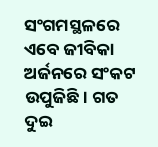ସଂଗମସ୍ଥଳରେ ଏବେ ଜୀବିକା ଅର୍ଜନରେ ସଂକଟ ଉପୁଜିଛି। ଗତ ଦୁଇ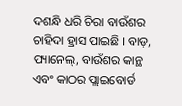ଦଶନ୍ଧି ଧରି ଚିରା ବାଉଁଶର ଚାହିଦା ହ୍ରାସ ପାଇଛି । ବାଡ଼, ପ୍ୟାନେଲ୍‌, ବାଉଁଶର କାନ୍ଥ ଏବଂ କାଠର ପ୍ଲାଇବୋର୍ଡ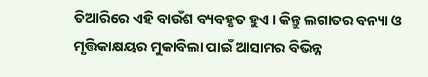ତିଆରିରେ ଏହି ବାଉଁଶ ବ୍ୟବହୃତ ହୁଏ । କିନ୍ତୁ ଲଗାତର ବନ୍ୟା ଓ ମୃତ୍ତିକାକ୍ଷୟର ମୁକାବିଲା ପାଇଁ ଆସାମର ବିଭିନ୍ନ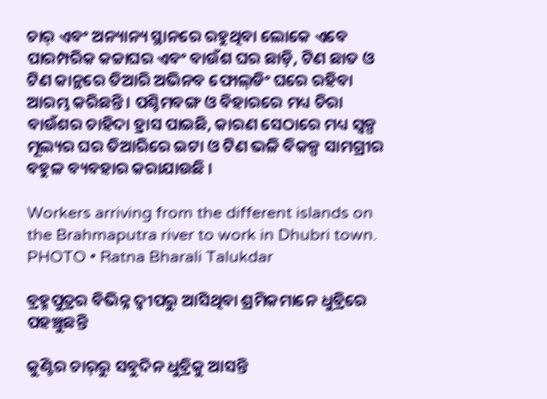ଚାର୍‌ ଏବଂ ଅନ୍ୟାନ୍ୟ ସ୍ଥାନରେ ରହୁଥିବା ଲୋକେ ଏବେ ପାରମ୍ପରିକ କଚ୍ଚାଘର ଏବଂ ବାଉଁଶ ଘର ଛାଡ଼ି, ଟିଣ ଛାତ ଓ ଟିଣ କାନ୍ଥରେ ତିଆରି ଅଭିନବ ଫୋଲ୍‌ଡିଂ ଘରେ ରହିବା ଆରମ୍ଭ କରିଛନ୍ତି । ପଶ୍ଚିମବଙ୍ଗ ଓ ବିହାରରେ ମଧ୍ୟ ଚିରା ବାଉଁଶର ଚାହିଦା ହ୍ରାସ ପାଇଛି, କାରଣ ସେଠାରେ ମଧ୍ୟ ସ୍ଵଳ୍ପ ମୂଲ୍ୟର ଘର ତିଆରିରେ ଇଟା ଓ ଟିଣ ଭଳି ବିକଳ୍ପ ସାମଗ୍ରୀର ବହୁଳ ବ୍ୟବହାର କରାଯାଉଛି ।

Workers arriving from the different islands on the Brahmaputra river to work in Dhubri town.
PHOTO • Ratna Bharali Talukdar

ବ୍ରହ୍ମପୁତ୍ରର ବିଭିନ୍ନ ଦ୍ଵୀପରୁ ଆସିଥିବା ଶ୍ରମିକମାନେ ଧୁବ୍ରିରେ ପହଞ୍ଚୁଛନ୍ତି

କୁଣ୍ଟିର ଚାର୍‌ରୁ ସବୁଦିନ ଧୁବ୍ରିକୁ ଆସନ୍ତି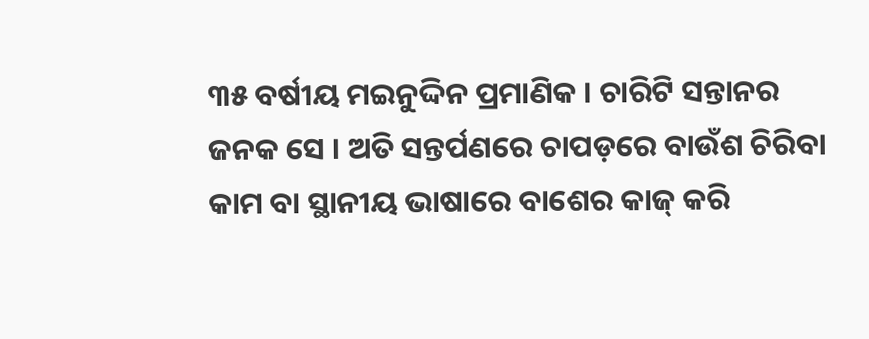୩୫ ବର୍ଷୀୟ ମଇନୁଦ୍ଦିନ ପ୍ରମାଣିକ । ଚାରିଟି ସନ୍ତାନର ଜନକ ସେ । ଅତି ସନ୍ତର୍ପଣରେ ଚାପଡ଼ରେ ବାଉଁଶ ଚିରିବା କାମ ବା ସ୍ଥାନୀୟ ଭାଷାରେ ବାଶେର କାଜ୍‌ କରି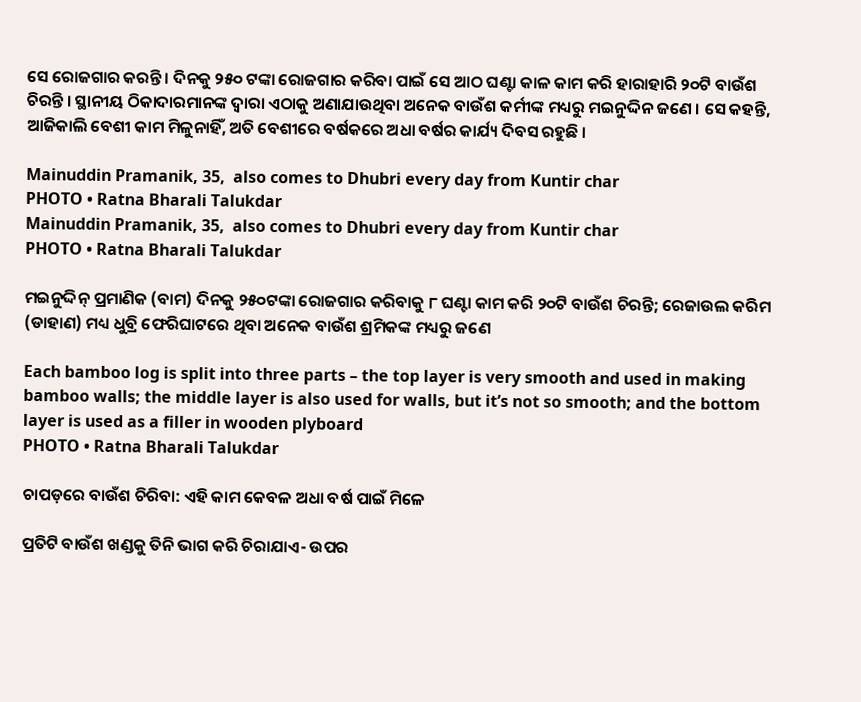ସେ ରୋଜଗାର କରନ୍ତି । ଦିନକୁ ୨୫୦ ଟଙ୍କା ରୋଜଗାର କରିବା ପାଇଁ ସେ ଆଠ ଘଣ୍ଟା କାଳ କାମ କରି ହାରାହାରି ୨୦ଟି ବାଉଁଶ ଚିରନ୍ତି । ସ୍ଥାନୀୟ ଠିକାଦାରମାନଙ୍କ ଦ୍ଵାରା ଏଠାକୁ ଅଣାଯାଉଥିବା ଅନେକ ବାଉଁଶ କର୍ମୀଙ୍କ ମଧ୍ୟରୁ ମଇନୁଦ୍ଦିନ ଜଣେ । ସେ କହନ୍ତି, ଆଜିକାଲି ବେଶୀ କାମ ମିଳୁନାହିଁ, ଅତି ବେଶୀରେ ବର୍ଷକରେ ଅଧା ବର୍ଷର କାର୍ଯ୍ୟ ଦିବସ ରହୁଛି ।

Mainuddin Pramanik, 35,  also comes to Dhubri every day from Kuntir char
PHOTO • Ratna Bharali Talukdar
Mainuddin Pramanik, 35,  also comes to Dhubri every day from Kuntir char
PHOTO • Ratna Bharali Talukdar

ମଇନୁଦ୍ଦିନ୍‌ ପ୍ରମାଣିକ (ବାମ) ଦିନକୁ ୨୫୦ଟଙ୍କା ରୋଜଗାର କରିବାକୁ ୮ ଘଣ୍ଟା କାମ କରି ୨୦ଟି ବାଉଁଶ ଚିରନ୍ତି; ରେଜାଉଲ କରିମ (ଡାହାଣ) ମଧ୍ୟ ଧୁବ୍ରି ଫେରିଘାଟରେ ଥିବା ଅନେକ ବାଉଁଶ ଶ୍ରମିକଙ୍କ ମଧ୍ୟରୁ ଜଣେ

Each bamboo log is split into three parts – the top layer is very smooth and used in making bamboo walls; the middle layer is also used for walls, but it’s not so smooth; and the bottom layer is used as a filler in wooden plyboard
PHOTO • Ratna Bharali Talukdar

ଚାପଡ଼ରେ ବାଉଁଶ ଚିରିବା: ଏହି କାମ କେବଳ ଅଧା ବର୍ଷ ପାଇଁ ମିଳେ

ପ୍ରତିଟି ବାଉଁଶ ଖଣ୍ଡକୁ ତିନି ଭାଗ କରି ଚିରାଯାଏ- ଉପର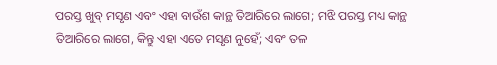ପରସ୍ତ ଖୁବ୍‌ ମସୃଣ ଏବଂ ଏହା ବାଉଁଶ କାନ୍ଥ ତିଆରିରେ ଲାଗେ; ମଝି ପରସ୍ତ ମଧ୍ୟ କାନ୍ଥ ତିଆରିରେ ଲାଗେ, କିନ୍ତୁ ଏହା ଏତେ ମସୃଣ ନୁହେଁ; ଏବଂ ତଳ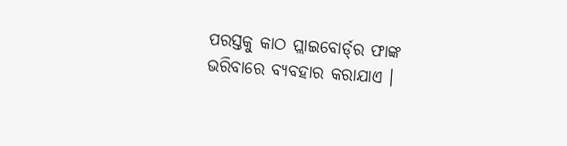ପରସ୍ତକୁ କାଠ ପ୍ଲାଇବୋର୍ଡ୍‌ର ଫାଙ୍କ ଭରିବାରେ ବ୍ୟବହାର କରାଯାଏ ।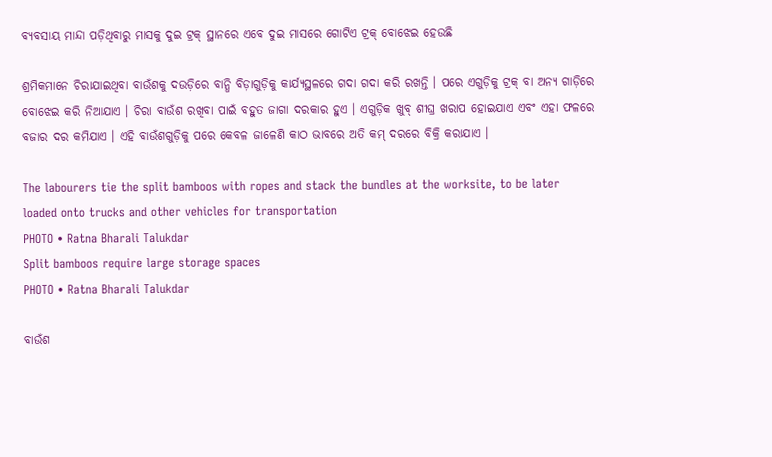ବ୍ୟବସାୟ ମାନ୍ଦା ପଡ଼ିଥିବାରୁ ମାସକୁ ଦୁଇ ଟ୍ରକ୍‌ ସ୍ଥାନରେ ଏବେ ଦୁଇ ମାସରେ ଗୋଟିଏ ଟ୍ରକ୍‌ ବୋଝେଇ ହେଉଛି

ଶ୍ରମିକମାନେ ଚିରାଯାଇଥିବା ବାଉଁଶକୁ ଦଉଡ଼ିରେ ବାନ୍ଧି ବିଡ଼ାଗୁଡ଼ିକୁ କାର୍ଯ୍ୟସ୍ଥଳରେ ଗଦା ଗଦା କରି ରଖନ୍ତି । ପରେ ଏଗୁଡ଼ିକୁ ଟ୍ରକ୍‌ ବା ଅନ୍ୟ ଗାଡ଼ିରେ ବୋଝେଇ କରି ନିଆଯାଏ । ଚିରା ବାଉଁଶ ରଖିବା ପାଇଁ ବହୁତ ଜାଗା ଦରକାର ହୁଏ । ଏଗୁଡ଼ିକ ଖୁବ୍‌ ଶୀଘ୍ର ଖରାପ ହୋଇଯାଏ ଏବଂ ଏହା ଫଳରେ ବଜାର ଦର କମିଯାଏ । ଏହି ବାଉଁଶଗୁଡ଼ିକୁ ପରେ କେବଳ ଜାଳେଣି କାଠ ଭାବରେ ଅତି କମ୍‌ ଦରରେ ବିକ୍ରି କରାଯାଏ ।

The labourers tie the split bamboos with ropes and stack the bundles at the worksite, to be later loaded onto trucks and other vehicles for transportation
PHOTO • Ratna Bharali Talukdar
Split bamboos require large storage spaces
PHOTO • Ratna Bharali Talukdar

ବାଉଁଶ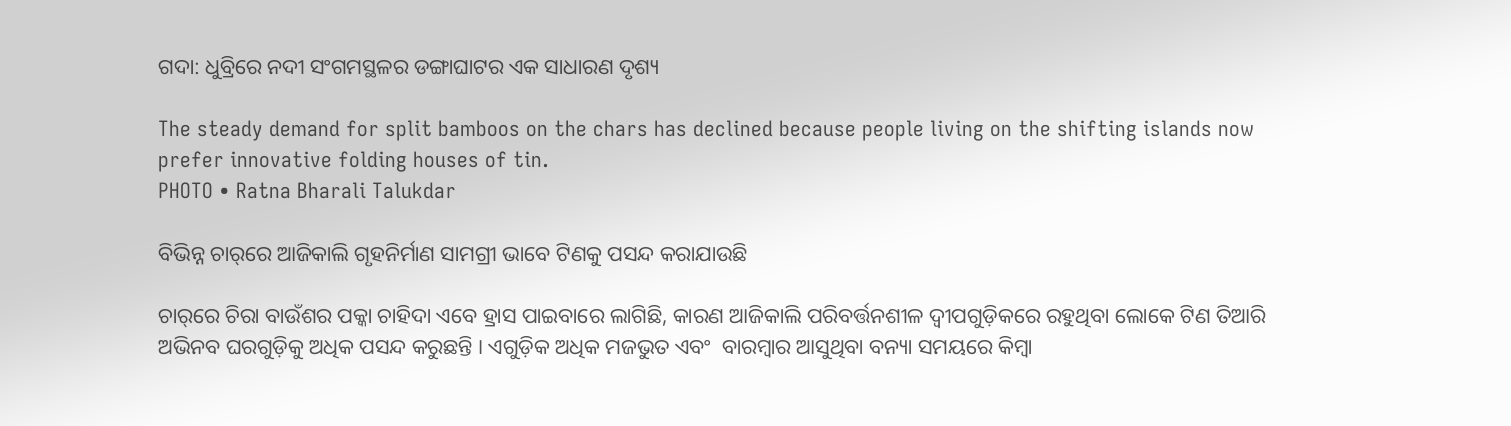ଗଦା: ଧୁବ୍ରିରେ ନଦୀ ସଂଗମସ୍ଥଳର ଡଙ୍ଗାଘାଟର ଏକ ସାଧାରଣ ଦୃଶ୍ୟ

The steady demand for split bamboos on the chars has declined because people living on the shifting islands now prefer innovative folding houses of tin.
PHOTO • Ratna Bharali Talukdar

ବିଭିନ୍ନ ଚାର୍‌ରେ ଆଜିକାଲି ଗୃହନିର୍ମାଣ ସାମଗ୍ରୀ ଭାବେ ଟିଣକୁ ପସନ୍ଦ କରାଯାଉଛି

ଚାର୍‌ରେ ଚିରା ବାଉଁଶର ପକ୍କା ଚାହିଦା ଏବେ ହ୍ରାସ ପାଇବାରେ ଲାଗିଛି, କାରଣ ଆଜିକାଲି ପରିବର୍ତ୍ତନଶୀଳ ଦ୍ଵୀପଗୁଡ଼ିକରେ ରହୁଥିବା ଲୋକେ ଟିଣ ତିଆରି ଅଭିନବ ଘରଗୁଡ଼ିକୁ ଅଧିକ ପସନ୍ଦ କରୁଛନ୍ତି । ଏଗୁଡ଼ିକ ଅଧିକ ମଜଭୁତ ଏବଂ  ବାରମ୍ବାର ଆସୁଥିବା ବନ୍ୟା ସମୟରେ କିମ୍ବା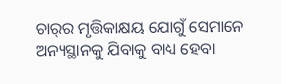ଚାର୍‌ର ମୃତ୍ତିକାକ୍ଷୟ ଯୋଗୁଁ ସେମାନେ ଅନ୍ୟସ୍ଥାନକୁ ଯିବାକୁ ବାଧ୍ୟ ହେବା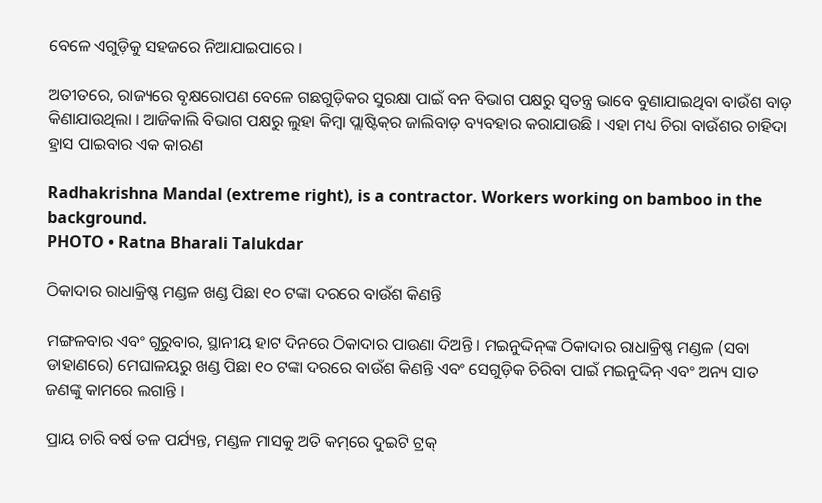ବେଳେ ଏଗୁଡ଼ିକୁ ସହଜରେ ନିଆଯାଇପାରେ ।

ଅତୀତରେ, ରାଜ୍ୟରେ ବୃକ୍ଷରୋପଣ ବେଳେ ଗଛଗୁଡ଼ିକର ସୁରକ୍ଷା ପାଇଁ ବନ ବିଭାଗ ପକ୍ଷରୁ ସ୍ଵତନ୍ତ୍ର ଭାବେ ବୁଣାଯାଇଥିବା ବାଉଁଶ ବାଡ଼ କିଣାଯାଉଥିଲା । ଆଜିକାଲି ବିଭାଗ ପକ୍ଷରୁ ଲୁହା କିମ୍ବା ପ୍ଲାଷ୍ଟିକ୍‌ର ଜାଲିବାଡ଼ ବ୍ୟବହାର କରାଯାଉଛି । ଏହା ମଧ୍ୟ ଚିରା ବାଉଁଶର ଚାହିଦା ହ୍ରାସ ପାଇବାର ଏକ କାରଣ

Radhakrishna Mandal (extreme right), is a contractor. Workers working on bamboo in the background.
PHOTO • Ratna Bharali Talukdar

ଠିକାଦାର ରାଧାକ୍ରିଷ୍ଣ ମଣ୍ଡଳ ଖଣ୍ଡ ପିଛା ୧୦ ଟଙ୍କା ଦରରେ ବାଉଁଶ କିଣନ୍ତି

ମଙ୍ଗଳବାର ଏବଂ ଗୁରୁବାର, ସ୍ଥାନୀୟ ହାଟ ଦିନରେ ଠିକାଦାର ପାଉଣା ଦିଅନ୍ତି । ମଇନୁଦ୍ଦିନ୍‌ଙ୍କ ଠିକାଦାର ରାଧାକ୍ରିଷ୍ଣ ମଣ୍ଡଳ (ସବା ଡାହାଣରେ) ମେଘାଳୟରୁ ଖଣ୍ଡ ପିଛା ୧୦ ଟଙ୍କା ଦରରେ ବାଉଁଶ କିଣନ୍ତି ଏବଂ ସେଗୁଡ଼ିକ ଚିରିବା ପାଇଁ ମଇନୁଦ୍ଦିନ୍‌ ଏବଂ ଅନ୍ୟ ସାତ ଜଣଙ୍କୁ କାମରେ ଲଗାନ୍ତି ।

ପ୍ରାୟ ଚାରି ବର୍ଷ ତଳ ପର୍ଯ୍ୟନ୍ତ, ମଣ୍ଡଳ ମାସକୁ ଅତି କମ୍‌ରେ ଦୁଇଟି ଟ୍ରକ୍‌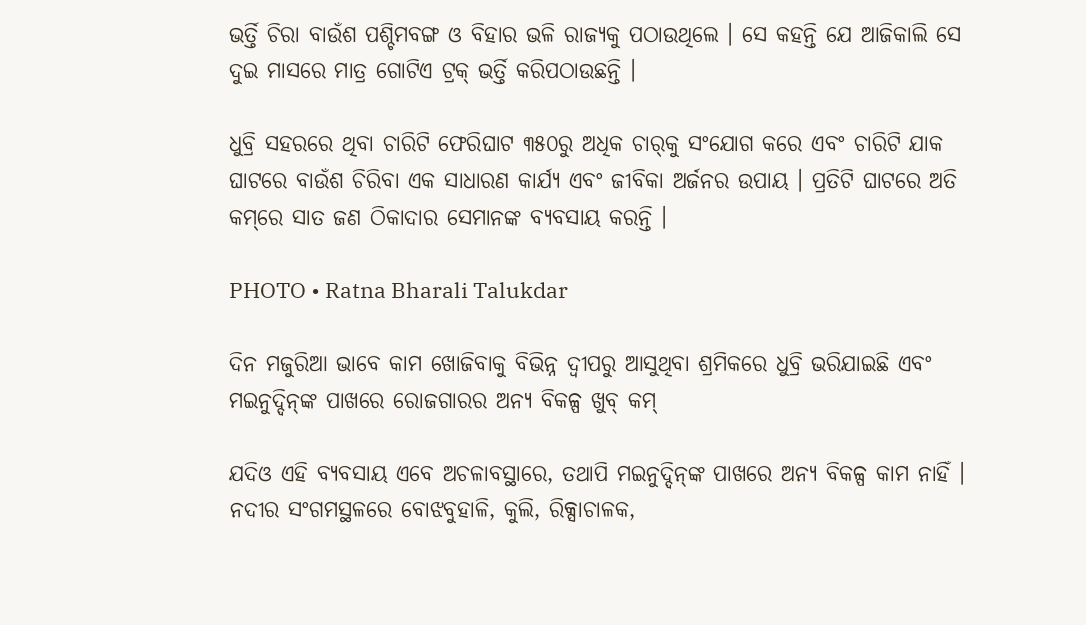ଭର୍ତ୍ତି ଚିରା ବାଉଁଶ ପଶ୍ଚିମବଙ୍ଗ ଓ ବିହାର ଭଳି ରାଜ୍ୟକୁ ପଠାଉଥିଲେ । ସେ କହନ୍ତି ଯେ ଆଜିକାଲି ସେ ଦୁଇ ମାସରେ ମାତ୍ର ଗୋଟିଏ ଟ୍ରକ୍‌ ଭର୍ତ୍ତି କରିପଠାଉଛନ୍ତି ।

ଧୁବ୍ରି ସହରରେ ଥିବା ଚାରିଟି ଫେରିଘାଟ ୩୫୦ରୁ ଅଧିକ ଚାର୍‌କୁ ସଂଯୋଗ କରେ ଏବଂ ଚାରିଟି ଯାକ ଘାଟରେ ବାଉଁଶ ଚିରିବା ଏକ ସାଧାରଣ କାର୍ଯ୍ୟ ଏବଂ ଜୀବିକା ଅର୍ଜନର ଉପାୟ । ପ୍ରତିଟି ଘାଟରେ ଅତି କମ୍‌ରେ ସାତ ଜଣ ଠିକାଦାର ସେମାନଙ୍କ ବ୍ୟବସାୟ କରନ୍ତି ।

PHOTO • Ratna Bharali Talukdar

ଦିନ ମଜୁରିଆ ଭାବେ କାମ ଖୋଜିବାକୁ ବିଭିନ୍ନ ଦ୍ଵୀପରୁ ଆସୁଥିବା ଶ୍ରମିକରେ ଧୁବ୍ରି ଭରିଯାଇଛି ଏବଂ ମଇନୁଦ୍ଦିନ୍‌ଙ୍କ ପାଖରେ ରୋଜଗାରର ଅନ୍ୟ ବିକଳ୍ପ ଖୁବ୍‌ କମ୍‌

ଯଦିଓ ଏହି ବ୍ୟବସାୟ ଏବେ ଅଚଳାବସ୍ଥାରେ, ତଥାପି ମଇନୁଦ୍ଦିନ୍‌ଙ୍କ ପାଖରେ ଅନ୍ୟ ବିକଳ୍ପ କାମ ନାହିଁ । ନଦୀର ସଂଗମସ୍ଥଳରେ ବୋଝବୁହାଳି, କୁଲି, ରିକ୍ସାଚାଳକ,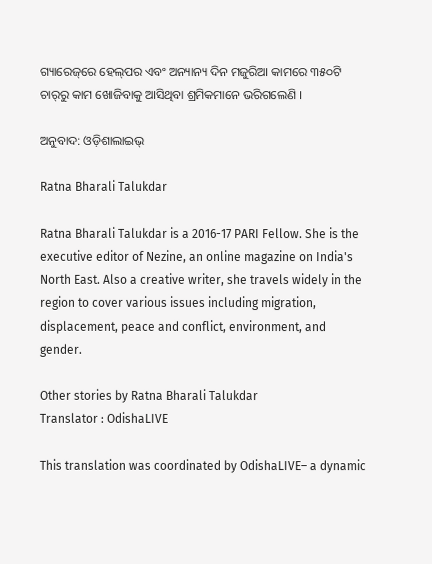ଗ୍ୟାରେଜ୍‌ରେ ହେଲ୍‌ପର ଏବଂ ଅନ୍ୟାନ୍ୟ ଦିନ ମଜୁରିଆ କାମରେ ୩୫୦ଟି ଚାର୍‌ରୁ କାମ ଖୋଜିବାକୁ ଆସିଥିବା ଶ୍ରମିକମାନେ ଭରିଗଲେଣି ।

ଅନୁବାଦ: ଓଡ଼ିଶାଲାଇଭ୍‍

Ratna Bharali Talukdar

Ratna Bharali Talukdar is a 2016-17 PARI Fellow. She is the executive editor of Nezine, an online magazine on India's North East. Also a creative writer, she travels widely in the region to cover various issues including migration, displacement, peace and conflict, environment, and gender.

Other stories by Ratna Bharali Talukdar
Translator : OdishaLIVE

This translation was coordinated by OdishaLIVE– a dynamic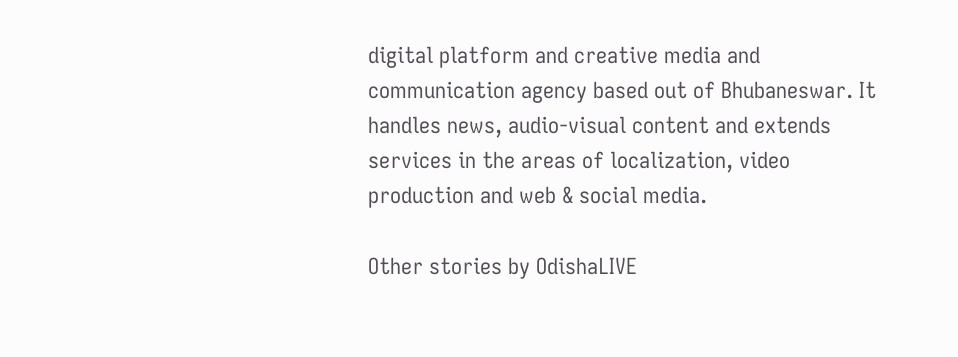digital platform and creative media and communication agency based out of Bhubaneswar. It handles news, audio-visual content and extends services in the areas of localization, video production and web & social media.

Other stories by OdishaLIVE